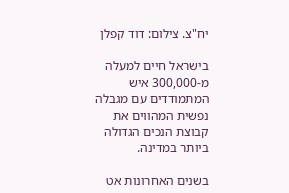יח"צ. צילום: דוד קפלן

בישראל חיים למעלה מ-300,000 איש המתמודדים עם מגבלה נפשית המהווים את קבוצת הנכים הגדולה ביותר במדינה.

בשנים האחרונות אט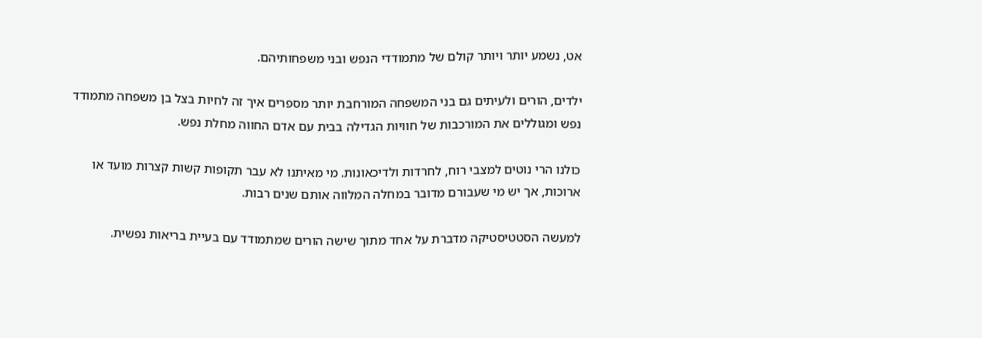אט, נשמע יותר ויותר קולם של מתמודדי הנפש ובני משפחותיהם.

ילדים, הורים ולעיתים גם בני המשפחה המורחבת יותר מספרים איך זה לחיות בצל בן משפחה מתמודד נפש ומגוללים את המורכבות של חוויות הגדילה בבית עם אדם החווה מחלת נפש.

כולנו הרי נוטים למצבי רוח, לחרדות ולדיכאונות. מי מאיתנו לא עבר תקופות קשות קצרות מועד או ארוכות, אך יש מי שעבורם מדובר במחלה המלווה אותם שנים רבות.

למעשה הסטטיסטיקה מדברת על אחד מתוך שישה הורים שמתמודד עם בעיית בריאות נפשית.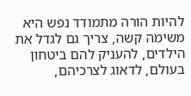להיות הורה מתמודד נפש היא משימה קשה, צריך גם לגדל את הילדים, להעניק להם ביטחון בעולם, לדאוג לצרכיהם,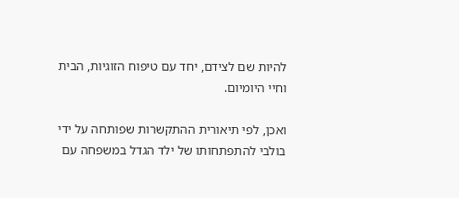להיות שם לצידם, יחד עם טיפוח הזוגיות, הבית וחיי היומיום.

ואכן, לפי תיאורית ההתקשרות שפותחה על ידי בולבי להתפתחותו של ילד הגדל במשפחה עם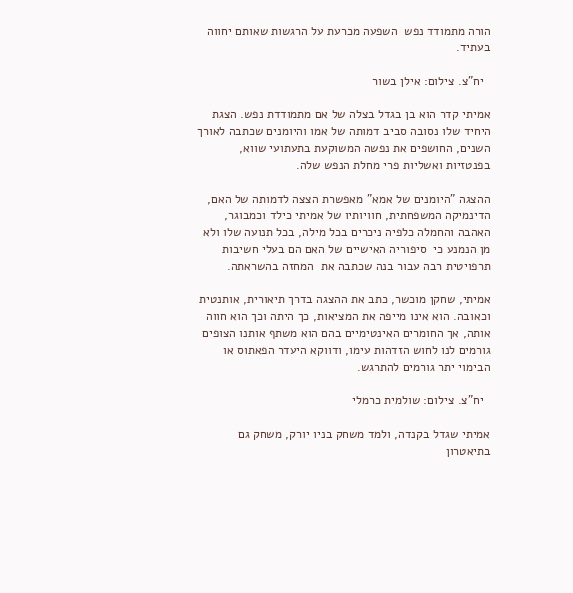הורה מתמודד נפש  השפעה מכרעת על הרגשות שאותם יחווה בעתיד.

  יח"צ. צילום: אילן בשור

אמיתי קדר הוא בן בגדל בצלה של אם מתמודדת נפש. הצגת היחיד שלו נסובה סביב דמותה של אמו והיומנים שכתבה לאורך השנים, החושפים את נפשה המשוקעת בתעתועי שווא, בפנטזיות ואשליות פרי מחלת הנפש שלה.

ההצגה "היומנים של אמא" מאפשרת הצצה לדמותה של האם, הדינמיקה המשפחתית, חוויותיו של אמיתי כילד וכמבוגר, האהבה והחמלה כלפיה ניכרים בכל מילה, בכל תנועה שלו ולא מן הנמנע כי  סיפוריה האישיים של האם הם בעלי חשיבות תרפויטית רבה עבור בנה שכתבה את  המחזה בהשראתה.

אמיתי, שחקן מוכשר, כתב את ההצגה בדרך תיאורית, אותנטית וכאובה. הוא אינו מייפה את המציאות, כך היתה וכך הוא חווה אותה, אך החומרים האינטימיים בהם הוא משתף אותנו הצופים גורמים לנו לחוש הזדהות עימו, ודווקא היעדר הפאתוס או הבימוי יתר גורמים להתרגש.

  יח"צ. צילום: שולמית כרמלי

אמיתי שגדל בקנדה, ולמד משחק בניו יורק, משחק גם בתיאטרון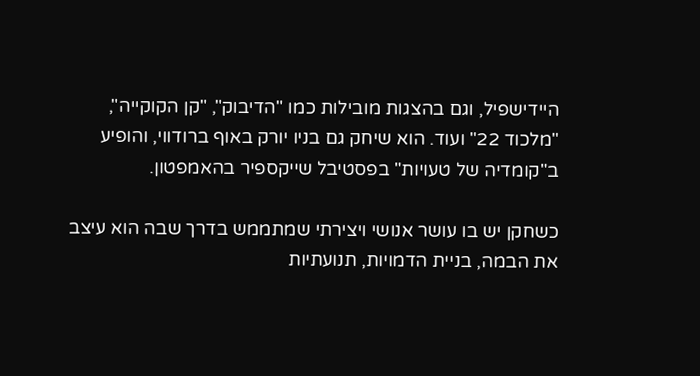היידישפיל, וגם בהצגות מובילות כמו "הדיבוק", "קן הקוקייה", "מלכוד 22" ועוד. הוא שיחק גם בניו יורק באוף ברודווי, והופיע ב"קומדיה של טעויות" בפסטיבל שייקספיר בהאמפטון.

כשחקן יש בו עושר אנושי ויצירתי שמתממש בדרך שבה הוא עיצב את הבמה, בניית הדמויות, תנועתיות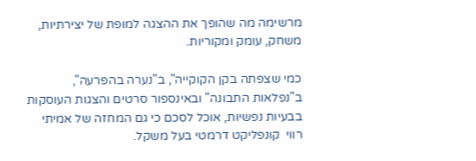מרשימה מה שהופך את ההצגה למופת של יצירתיות, משחק, עומק ומקוריות.

כמי שצפתה בקן הקוקייה", ב"נערה בהפרעה", ב"נפלאות התבונה" ובאינספור סרטים והצגות העוסקות בבעיות נפשיות, אוכל לסכם כי גם המחזה של אמיתי רווי  קונפליקט דרמטי בעל משקל.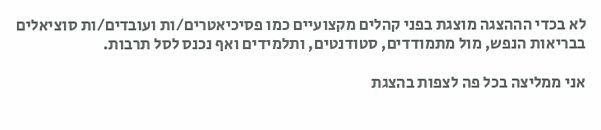לא בכדי הההצגה מוצגת בפני קהלים מקצועיים כמו פסיכיאטרים/ות ועובדים/ות סוציאלים בבריאות הנפש, מול מתמודדים, סטודנטים, ותלמידים ואף נכנס לסל תרבות.

אני ממליצה בכל פה לצפות בהצגת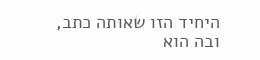היחיד הזו שאותה כתב, ובה הוא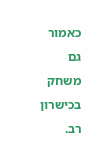כאמור גם משחק בכישרון רב.